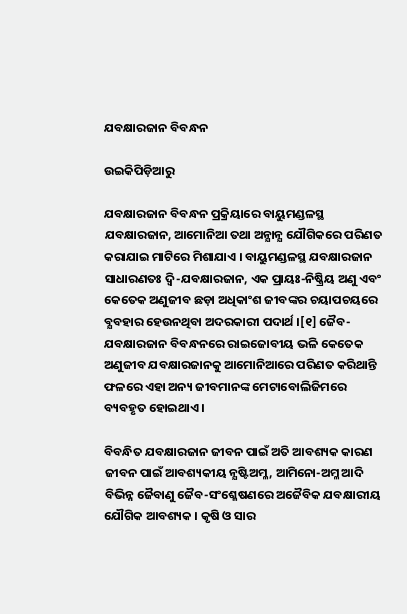ଯବକ୍ଷାରଜାନ ବିବନ୍ଧନ

ଉଇକିପିଡ଼ିଆ‌ରୁ

ଯବକ୍ଷାରଜାନ ବିବନ୍ଧନ ପ୍ରକ୍ରିୟାରେ ବାୟୁମଣ୍ଡଳସ୍ଥ ଯବକ୍ଷାରଜାନ, ଆମୋନିଆ ତଥା ଅନ୍ଯାନ୍ଯ ଯୌଗିକରେ ପରିଣତ କରାଯାଇ ମାଟିରେ ମିଶାଯାଏ । ବାୟୁମଣ୍ଡଳସ୍ଥ ଯବକ୍ଷାରଜାନ ସାଧାରଣତଃ ଦ୍ୱି-ଯବକ୍ଷାରଜାନ, ଏକ ପ୍ରାୟଃ-ନିଷ୍କ୍ରିୟ ଅଣୁ ଏବଂ କେତେକ ଅଣୁଜୀବ ଛଡ଼ା ଅଧିକାଂଶ ଜୀବଙ୍କର ଚୟାପଚୟରେ ବ୍ଯବହାର ହେଉନଥିବା ଅଦରକାରୀ ପଦାର୍ଥ ।[୧] ଜୈବ-ଯବକ୍ଷାରଜାନ ବିବନ୍ଧନରେ ରାଇଜୋବୀୟ ଭଳି କେତେକ ଅଣୁଜୀବ ଯବକ୍ଷାରଜାନକୁ ଆମୋନିଆରେ ପରିଣତ କରିଥାନ୍ତି ଫଳରେ ଏହା ଅନ୍ୟ ଜୀବମାନଙ୍କ ମେଟାବୋଲିଜିମରେ ବ୍ୟବହୃତ ହୋଇଥାଏ ।

ବିବନ୍ଧିତ ଯବକ୍ଷାରଜାନ ଜୀବନ ପାଇଁ ଅତି ଆବଶ୍ୟକ କାରଣ ଜୀବନ ପାଇଁ ଆବଶ୍ୟକୀୟ ନ୍ଯଷ୍ଟିଅମ୍ଳ, ଆମିନୋ-ଅମ୍ଳ ଆଦି ବିଭିନ୍ନ ଜୈବାଣୁ ଜୈବ-ସଂଶ୍ଳେଷଣରେ ଅଜୈବିକ ଯବକ୍ଷାରୀୟ ଯୌଗିକ ଆବଶ୍ୟକ । କୃଷି ଓ ସାର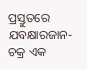ପ୍ରସ୍ତୁତରେ ଯବକ୍ଷାରଜାନ-ଚକ୍ର ଏକ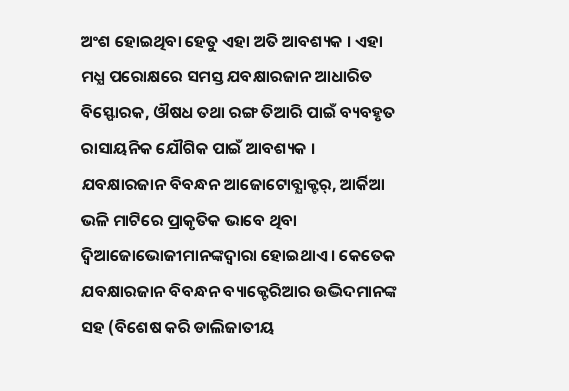ଅଂଶ ହୋଇଥିବା ହେତୁ ଏହା ଅତି ଆବଶ୍ୟକ । ଏହା ମଧ୍ଯ ପରୋକ୍ଷରେ ସମସ୍ତ ଯବକ୍ଷାରଜାନ ଆଧାରିତ ବିସ୍ଫୋରକ, ଔଷଧ ତଥା ରଙ୍ଗ ତିଆରି ପାଇଁ ବ୍ୟବହୃତ ରାସାୟନିକ ଯୌଗିକ ପାଇଁ ଆବଶ୍ୟକ । ଯବକ୍ଷାରଜାନ ବିବନ୍ଧନ ଆଜୋଟୋବ୍ଯାକ୍ଟର୍, ଆର୍କିଆ ଭଳି ମାଟିରେ ପ୍ରାକୃତିକ ଭାବେ ଥିବା ଦ୍ୱିଆଜୋଭୋଜୀମାନଙ୍କଦ୍ୱାରା ହୋଇଥାଏ । କେତେକ ଯବକ୍ଷାରଜାନ ବିବନ୍ଧନ ବ୍ୟାକ୍ଟେରିଆର ଉଦ୍ଭିଦମାନଙ୍କ ସହ (ବିଶେଷ କରି ଡାଲିଜାତୀୟ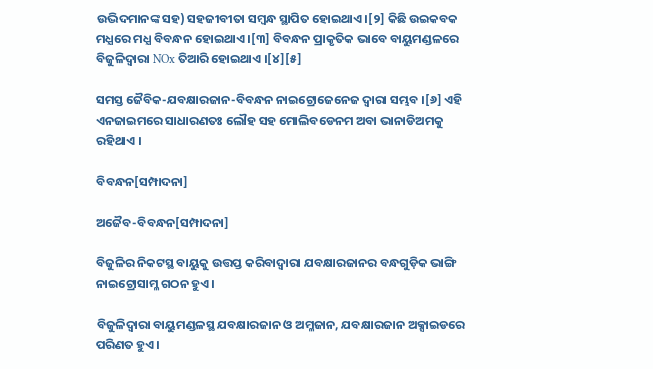ଉଦ୍ଭିଦମାନଙ୍କ ସହ) ସହଜୀବୀତା ସମ୍ବନ୍ଧ ସ୍ଥାପିତ ହୋଇଥାଏ ।[୨] କିଛି ଉଇକବକ ମଧ୍ଯରେ ମଧ୍ଯ ବିବନ୍ଧନ ହୋଇଥାଏ ।[୩] ବିବନ୍ଧନ ପ୍ରାକୃତିକ ଭାବେ ବାୟୁମଣ୍ଡଳରେ ବିଜୁଳିଦ୍ୱାରା NOx ତିଆରି ହୋଇଥାଏ ।[୪][୫]

ସମସ୍ତ ଜୈବିକ-ଯବକ୍ଷାରଜାନ-ବିବନ୍ଧନ ନାଇଟ୍ରୋଜେନେଜ ଦ୍ୱାରା ସମ୍ଭବ ।[୬] ଏହି ଏନଜାଇମରେ ସାଧାରଣତଃ ଲୌହ ସହ ମୋଲିବଡେନମ ଅବା ଭାନାଡିଅମକୁ ରହିଥାଏ ।

ବିବନ୍ଧନ[ସମ୍ପାଦନା]

ଅଜୈବ-ବିବନ୍ଧନ[ସମ୍ପାଦନା]

ବିଜୁଳିର ନିକଟସ୍ଥ ବାୟୁକୁ ଉତ୍ତପ୍ତ କରିବାଦ୍ୱାରା ଯବକ୍ଷାରଜାନର ବନ୍ଧଗୁଡ଼ିକ ଭାଙ୍ଗି ନାଇଟ୍ରୋସାମ୍ଳ ଗଠନ ହୁଏ।

ବିଜୁଳିଦ୍ୱାରା ବାୟୁମଣ୍ଡଳସ୍ଥ ଯବକ୍ଷାରଜାନ ଓ ଅମ୍ଳଜାନ, ଯବକ୍ଷାରଜାନ ଅକ୍ସାଇଡରେ ପରିଣତ ହୁଏ ।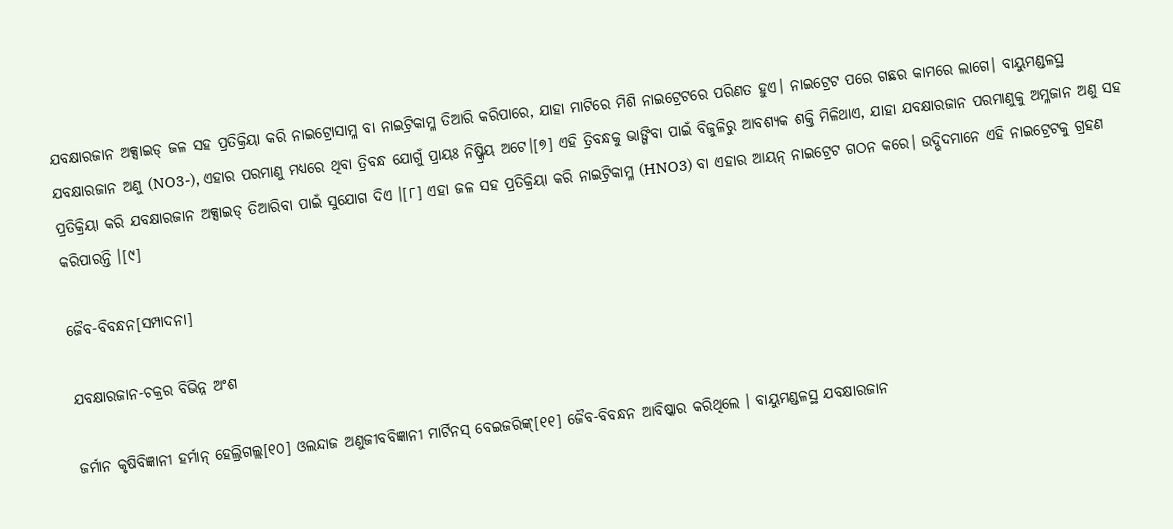ଯବକ୍ଷାରଜାନ ଅକ୍ସାଇଡ୍ ଜଳ ସହ ପ୍ରତିକ୍ରିୟା କରି ନାଇଟ୍ରୋସାମ୍ଳ ବା ନାଇଟ୍ରିକାମ୍ଳ ତିଆରି କରିପାରେ, ଯାହା ମାଟିରେ ମିଶି ନାଇଟ୍ରେଟରେ ପରିଣତ ହୁଏ। ନାଇଟ୍ରେଟ ପରେ ଗଛର କାମରେ ଲାଗେ। ବାୟୁମଣ୍ଡଳସ୍ଥ ଯବକ୍ଷାରଜାନ ଅଣୁ (NO3-), ଏହାର ପରମାଣୁ ମଧ୍ଯରେ ଥିବା ତ୍ରିବନ୍ଧ ଯୋଗୁଁ ପ୍ରାୟଃ ନିଷ୍କ୍ରିୟ ଅଟେ।[୭] ଏହି ତ୍ରିବନ୍ଧକୁ ଭାଙ୍ଗିବା ପାଇଁ ବିଜୁଳିରୁ ଆବଶ୍ୟକ ଶକ୍ତି ମିଳିଥାଏ, ଯାହା ଯବକ୍ଷାରଜାନ ପରମାଣୁକୁ ଅମ୍ଳଜାନ ଅଣୁ ସହ ପ୍ରତିକ୍ରିୟା କରି ଯବକ୍ଷାରଜାନ ଅକ୍ସାଇଡ୍ ତିଆରିବା ପାଇଁ ସୁଯୋଗ ଦିଏ ।[୮] ଏହା ଜଳ ସହ ପ୍ରତିକ୍ରିୟା କରି ନାଇଟ୍ରିକାମ୍ଳ (HNO3) ବା ଏହାର ଆୟନ୍ ନାଇଟ୍ରେଟ ଗଠନ କରେ। ଉଦ୍ଭିଦମାନେ ଏହି ନାଇଟ୍ରେଟକୁ ଗ୍ରହଣ କରିପାରନ୍ତି ।[୯]

ଜୈବ-ବିବନ୍ଧନ[ସମ୍ପାଦନା]

ଯବକ୍ଷାରଜାନ-ଚକ୍ରର ବିଭିନ୍ନ ଅଂଶ

ଜର୍ମାନ କୃଷିବିଜ୍ଞାନୀ ହର୍ମାନ୍ ହେଲ୍ରିଗଲ୍ଲ[୧୦] ଓଲନ୍ଦାଜ ଅଣୁଜୀବବିଜ୍ଞାନୀ ମାର୍ଟିନସ୍ ବେଇଜରିଙ୍କ୍[୧୧] ଜୈବ-ବିବନ୍ଧନ ଆବିଷ୍କାର କରିଥିଲେ । ବାୟୁମଣ୍ଡଳସ୍ଥ ଯବକ୍ଷାରଜାନ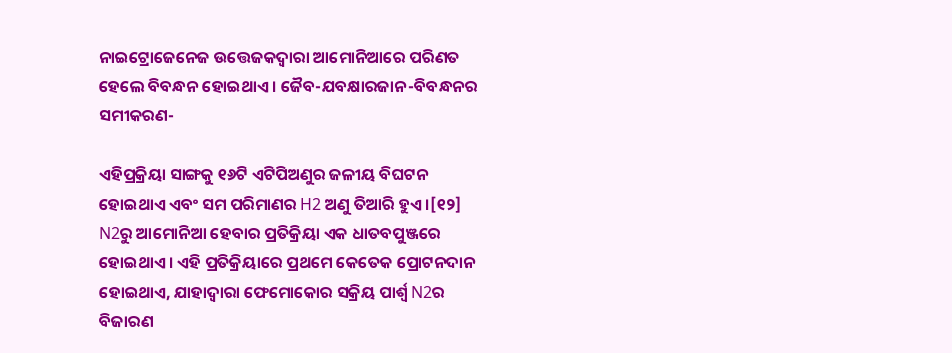ନାଇଟ୍ରୋଜେନେଜ ଉତ୍ତେଜକଦ୍ୱାରା ଆମୋନିଆରେ ପରିଣତ ହେଲେ ବିବନ୍ଧନ ହୋଇଥାଏ । ଜୈବ-ଯବକ୍ଷାରଜାନ-ବିବନ୍ଧନର ସମୀକରଣ-

ଏହିପ୍ରକ୍ରିୟା ସାଙ୍ଗକୁ ୧୬ଟି ଏଟିପିଅଣୁର ଜଳୀୟ ବିଘଟନ ହୋଇଥାଏ ଏବଂ ସମ ପରିମାଣର H2 ଅଣୁ ତିଆରି ହୁଏ ।[୧୨] N2ରୁ ଆମୋନିଆ ହେବାର ପ୍ରତିକ୍ରିୟା ଏକ ଧାତବପୁଞ୍ଜରେ ହୋଇଥାଏ । ଏହି ପ୍ରତିକ୍ରିୟାରେ ପ୍ରଥମେ କେତେକ ପ୍ରୋଟନଦାନ ହୋଇଥାଏ, ଯାହାଦ୍ୱାରା ଫେମୋକୋର ସକ୍ରିୟ ପାର୍ଶ୍ୱ N2ର ବିଜାରଣ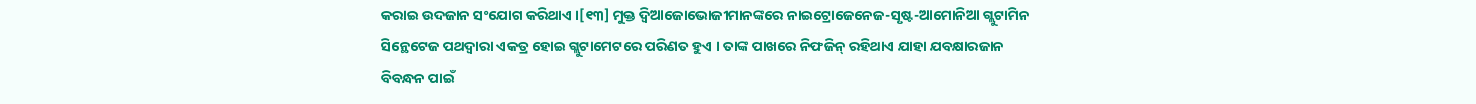କରାଇ ଉଦଜାନ ସଂଯୋଗ କରିଥାଏ ।[୧୩] ମୁକ୍ତ ଦ୍ୱିଆଜୋଭୋଜୀମାନଙ୍କରେ ନାଇଟ୍ରୋଜେନେଜ-ସୃଷ୍ଟ-ଆମୋନିଆ ଗ୍ଲୁଟାମିନ ସିନ୍ଥେଟେଜ ପଥଦ୍ୱାରା ଏକତ୍ର ହୋଇ ଗ୍ଲୁଟାମେଟରେ ପରିଣତ ହୁଏ । ତାଙ୍କ ପାଖରେ ନିଫଜିନ୍ ରହିଥାଏ ଯାହା ଯବକ୍ଷାରଜାନ ବିବନ୍ଧନ ପାଇଁ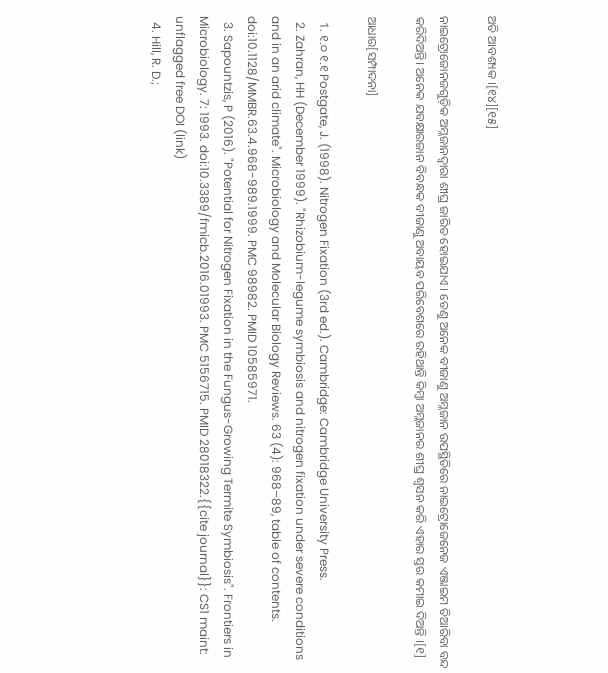ଅତି ଆବଶ୍ୟକ ।[୧୪][୧୫]

ନାଇଟ୍ରୋଜୋନଜଗୁଡ଼ିକ ଅମ୍ଳଜାନଦ୍ୱାରା ଶୀଘ୍ର ଜାରିତ ହୋଇଯାଏ । ତେଣୁ ଅନେକ ବୀଜାଣୁ ଅମ୍ଳଜାନ ଉପସ୍ଥିତିରେ ନାଇଟ୍ରୋଜେନେଜ ଏଞ୍ଜାଇମ ତିଆରିବା ବନ୍ଦ କରିଦିଅନ୍ତି। ଅନେକ ଯବକ୍ଷାରଜାନ ବିବନ୍ଧକ ବୀଜାଣୁ ଅବାୟବ ପରିବେଶରେ ରହିଥାନ୍ତି କିମ୍ବା ଅମ୍ଳଜାନର ଶୀଘ୍ର ଶ୍ୱସନ କରି ଏହାର ସ୍ତର କମାଇ ଦିଅନ୍ତି ।[୧]

ଆଧାର[ସମ୍ପାଦନା]

  1. ୧.୦ ୧.୧ Postgate, J. (1998). Nitrogen Fixation (3rd ed.). Cambridge: Cambridge University Press.
  2. Zahran, HH (December 1999). "Rhizobium-legume symbiosis and nitrogen fixation under severe conditions and in an arid climate". Microbiology and Molecular Biology Reviews. 63 (4): 968–89, table of contents. doi:10.1128/MMBR.63.4.968-989.1999. PMC 98982. PMID 10585971.
  3. Sapountzis, P (2016). "Potential for Nitrogen Fixation in the Fungus-Growing Termite Symbiosis". Frontiers in Microbiology. 7: 1993. doi:10.3389/fmicb.2016.01993. PMC 5156715. PMID 28018322.{{cite journal}}: CS1 maint: unflagged free DOI (link)
  4. Hill, R. D.;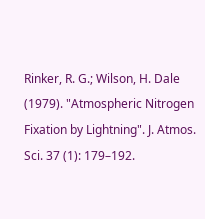Rinker, R. G.; Wilson, H. Dale (1979). "Atmospheric Nitrogen Fixation by Lightning". J. Atmos. Sci. 37 (1): 179–192.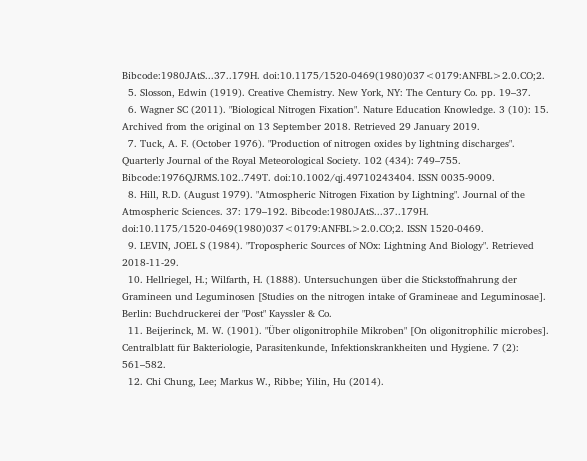Bibcode:1980JAtS...37..179H. doi:10.1175/1520-0469(1980)037<0179:ANFBL>2.0.CO;2.
  5. Slosson, Edwin (1919). Creative Chemistry. New York, NY: The Century Co. pp. 19–37.
  6. Wagner SC (2011). "Biological Nitrogen Fixation". Nature Education Knowledge. 3 (10): 15. Archived from the original on 13 September 2018. Retrieved 29 January 2019.
  7. Tuck, A. F. (October 1976). "Production of nitrogen oxides by lightning discharges". Quarterly Journal of the Royal Meteorological Society. 102 (434): 749–755. Bibcode:1976QJRMS.102..749T. doi:10.1002/qj.49710243404. ISSN 0035-9009.
  8. Hill, R.D. (August 1979). "Atmospheric Nitrogen Fixation by Lightning". Journal of the Atmospheric Sciences. 37: 179–192. Bibcode:1980JAtS...37..179H. doi:10.1175/1520-0469(1980)037<0179:ANFBL>2.0.CO;2. ISSN 1520-0469.
  9. LEVIN, JOEL S (1984). "Tropospheric Sources of NOx: Lightning And Biology". Retrieved 2018-11-29.
  10. Hellriegel, H.; Wilfarth, H. (1888). Untersuchungen über die Stickstoffnahrung der Gramineen und Leguminosen [Studies on the nitrogen intake of Gramineae and Leguminosae]. Berlin: Buchdruckerei der "Post" Kayssler & Co.
  11. Beijerinck, M. W. (1901). "Über oligonitrophile Mikroben" [On oligonitrophilic microbes]. Centralblatt für Bakteriologie, Parasitenkunde, Infektionskrankheiten und Hygiene. 7 (2): 561–582.
  12. Chi Chung, Lee; Markus W., Ribbe; Yilin, Hu (2014).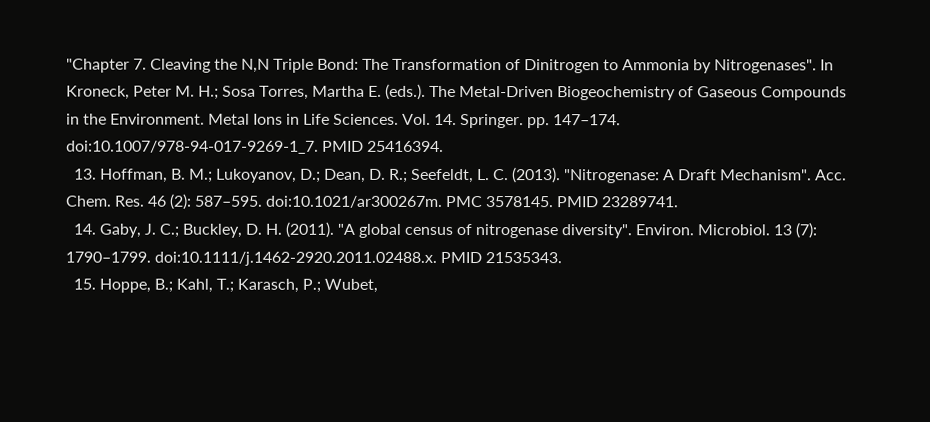"Chapter 7. Cleaving the N,N Triple Bond: The Transformation of Dinitrogen to Ammonia by Nitrogenases". In Kroneck, Peter M. H.; Sosa Torres, Martha E. (eds.). The Metal-Driven Biogeochemistry of Gaseous Compounds in the Environment. Metal Ions in Life Sciences. Vol. 14. Springer. pp. 147–174. doi:10.1007/978-94-017-9269-1_7. PMID 25416394.
  13. Hoffman, B. M.; Lukoyanov, D.; Dean, D. R.; Seefeldt, L. C. (2013). "Nitrogenase: A Draft Mechanism". Acc. Chem. Res. 46 (2): 587–595. doi:10.1021/ar300267m. PMC 3578145. PMID 23289741.
  14. Gaby, J. C.; Buckley, D. H. (2011). "A global census of nitrogenase diversity". Environ. Microbiol. 13 (7): 1790–1799. doi:10.1111/j.1462-2920.2011.02488.x. PMID 21535343.
  15. Hoppe, B.; Kahl, T.; Karasch, P.; Wubet,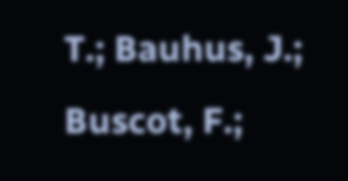T.; Bauhus, J.; Buscot, F.;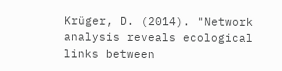Krüger, D. (2014). "Network analysis reveals ecological links between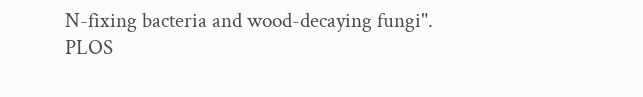N-fixing bacteria and wood-decaying fungi". PLOS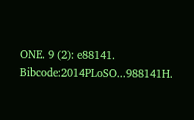ONE. 9 (2): e88141. Bibcode:2014PLoSO...988141H.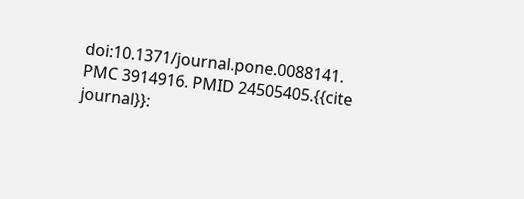doi:10.1371/journal.pone.0088141. PMC 3914916. PMID 24505405.{{cite journal}}: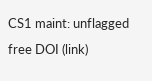CS1 maint: unflagged free DOI (link)